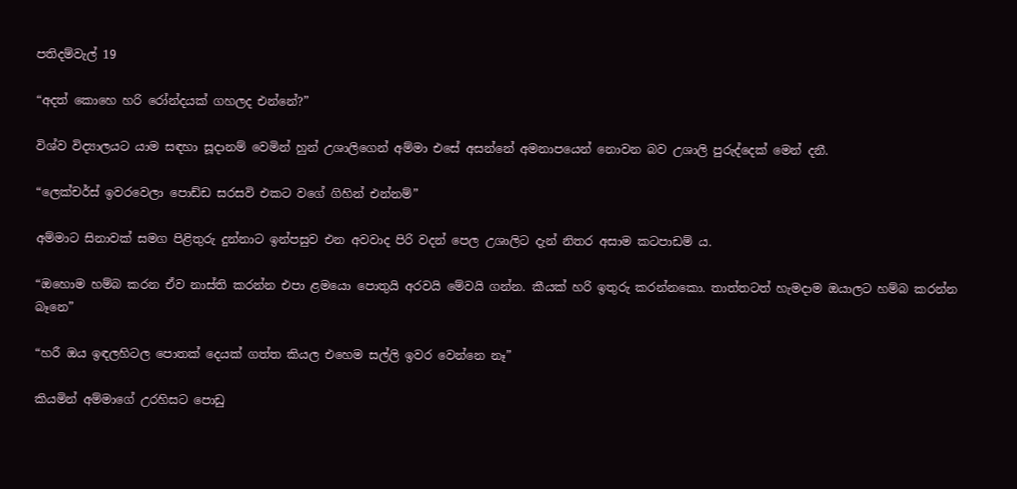පතිදම්වැල් 19

“අදත් කොහෙ හරි රෝන්දයක් ගහලද එන්නේ?”

විශ්ව විද්‍යාලයට යාම සඳහා සූදානම් වෙමින් හුන් උශාලිගෙන් අම්මා එසේ අසන්නේ අමනාපයෙන් නොවන බව උශාලි පුරුද්දෙක් මෙන් දනී.

“ලෙක්චර්ස් ඉවරවෙලා පොඩ්ඩ සරසවි එකට වගේ ගිහින් එන්නම්”

අම්මාට සිනාවක් සමග පිළිතුරු දුන්නාට ඉන්පසුව එන අවවාද පිරි වදන් පෙල උශාලිට දැන් නිතර අසාම කටපාඩම්‍ ය.

“ඔහොම හම්බ කරන ඒව නාස්ති කරන්න එපා ළමයො පොතුයි අරවයි මේවයි ගන්න. කීයක් හරි ඉතුරු කරන්නකො. තාත්තටත් හැමදාම ඔයාලට හම්බ කරන්න බෑනෙ”

“හරී ඔය ඉඳලහිටල පොතක් දෙයක් ගත්ත කියල එහෙම සල්ලි ඉවර වෙන්නෙ නෑ”

කියමින් අම්මාගේ උරහිසට පොඩු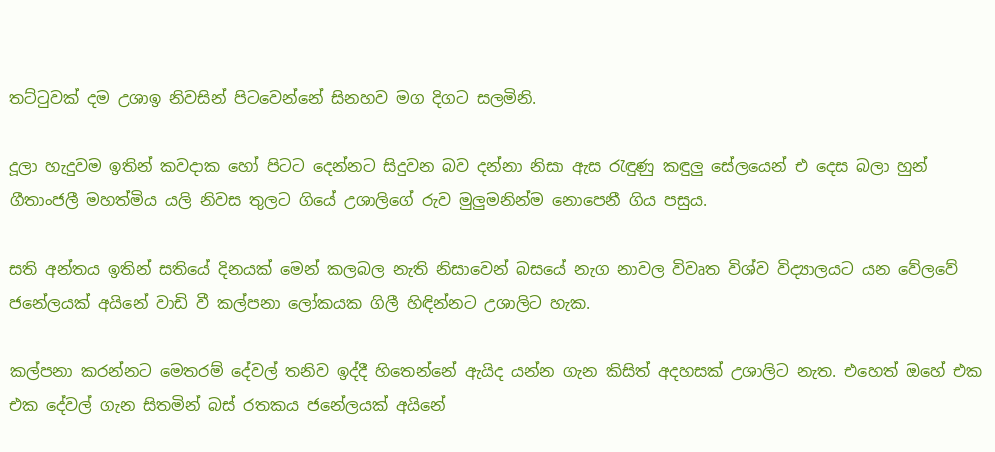තට්ටුවක් දම උශාඉ නිවසින් පිටවෙන්නේ සිනහව මග දිගට සලමිනි.

දූලා හැදුවම ඉතින් කවදාක හෝ පිටට දෙන්නට සිදුවන බව දන්නා නිසා ඇස රැඳුණු කඳුලු සේලයෙන් එ දෙස බලා හුන් ගීතාංජලී මහත්මිය යලි නිවස තුලට ගියේ උශාලිගේ රුව මුලුමනින්ම නොපෙනී ගිය පසුය.

සති අන්තය ඉතින් සතියේ දිනයක් මෙන් කලබල නැති නිසාවෙන් බසයේ නැග නාවල විවෘත විශ්ව විද්‍යාලයට යන වේලවේ ජනේලයක් අයිනේ වාඩි වී කල්පනා ලෝකයක ගිලී හිඳින්නට උශාලිට හැක.

කල්පනා කරන්නට මෙතරම් දේවල් තනිව ඉද්දී හිතෙන්නේ ඇයිද යන්න ගැන කිසිත් අදහසක් උශාලිට නැත. එහෙත් ඔහේ එක එක දේවල් ගැන සිතමින් බස් රතකය ජනේලයක් අයිනේ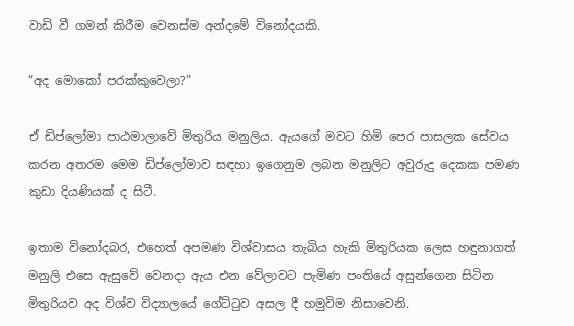වාඩි වී ගමන් කිරීම වෙනස්ම අන්දමේ විනෝදයකි.

“අද මොකෝ පරක්කුවෙලා?”

ඒ ඩිප්ලෝමා පාඨමාලාවේ මිතුරිය මනුලිය. ඇයගේ මවට හිමි පෙර පාසලක සේවය කරන අතරම මෙම ඩිප්ලෝමාව සඳහා ඉගෙනුම ලබන මනුලිට අවුරුදු දෙකක පමණ කුඩා දියණියක් ද සිටී.

ඉතාම විනෝදබර, එහෙත් අපමණ විශ්වාසය තැබිය හැකි මිතුරියක ලෙස හඳුනාගත් මනුලි එසෙ ඇසුවේ වෙනදා ඇය එන වේලාවට පැමිණ පංතියේ අසුන්ගෙන සිටින මිතුරියව අද විශ්ව විද්‍යාලයේ ගේට්ටුව අසල දී හමුවිම නිසාවෙනි.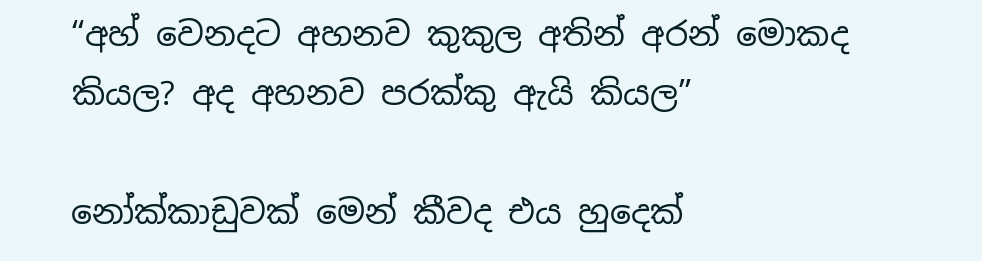“අහ් වෙනදට අහනව කුකුල අතින් අරන් මොකද කියල? අද අහනව පරක්කු ඇයි කියල”

නෝක්කාඩුවක් මෙන් කීවද එය හුදෙක්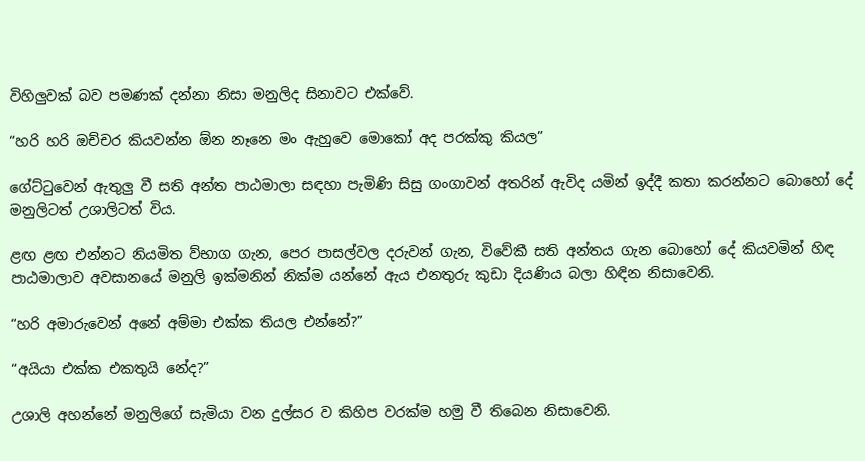විහිලුවක් බව පමණක් දන්නා නිසා මනුලිද සිනාවට එක්වේ.

“හරි හරි ඔච්චර කියවන්න ඕන නෑනෙ මං ඇහුවෙ මොකෝ අද පරක්කු කියල”

ගේට්ටුවෙන් ඇතුලු වී සති අන්ත පාඨමාලා සඳහා පැමිණි සිසු ගංගාවන් අතරින් ඇවිද යමින් ඉද්දී කතා කරන්නට බොහෝ දේ මනුලිටත් උශාලිටත් විය.

ළඟ ළඟ එන්නට නියමිත ව්භාග ගැන, පෙර පාසල්වල දරුවන් ගැන, විවේකී සති අන්තය ගැන බොහෝ දේ කියවමින් හිඳ පාඨමාලාව අවසානයේ මනුලි ඉක්මනින් නික්ම යන්නේ ඇය එනතුරු කුඩා දියණිය බලා හිඳින නිසාවෙනි.

“හරි අමාරුවෙන් අනේ අම්මා එක්ක තියල එන්නේ?”

“අයියා එක්ක එකතුයි නේද?”

උශාලි අහන්නේ මනුලිගේ සැමියා වන දුල්සර ව කිහිප වරක්ම හමු වී තිබෙන නිසාවෙනි.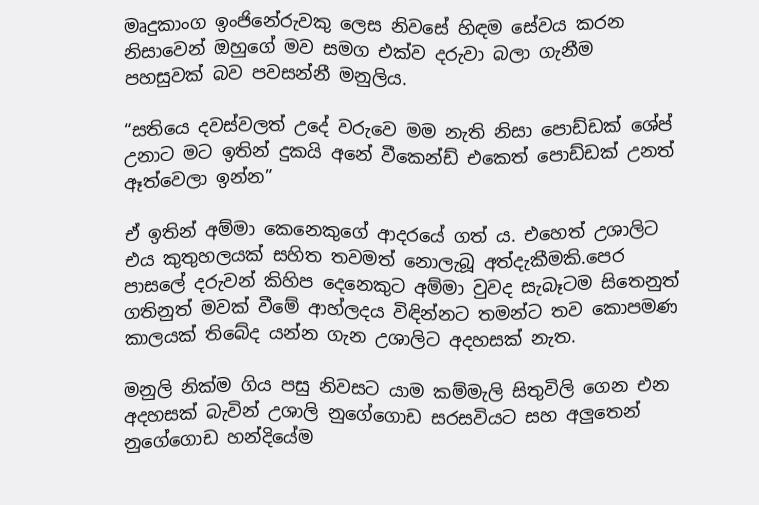මෘදුකාංග ඉංජිනේරුවකු ලෙස නිවසේ හිඳම සේවය කරන නිසාවෙන් ඔහුගේ මව සමග එක්ව දරුවා බලා ගැනීම පහසුවක් බව පවසන්නී මනුලිය.

“සතියෙ දවස්වලත් උදේ වරුවෙ මම නැති නිසා පොඩ්ඩක් ශේප් උනාට මට ඉතින් දුකයි අනේ වීකෙන්ඩ් එකෙත් පොඩ්ඩක් උනත් ඈත්වෙලා ඉන්න”

ඒ ඉතින් අම්මා කෙනෙකුගේ ආදරයේ ගත් ය. එහෙත් උශාලිට එය කුතුහලයක් සහිත තවමත් නොලැබූ අත්දැකීමකි.පෙර පාසලේ දරුවන් කිහිප දෙනෙකුට අම්මා වුවද සැබෑටම සිතෙනුත් ගතිනුත් මවක් වීමේ ආහ්ලදය විඳින්නට තමන්ට තව කොපමණ කාලයක් තිබේද යන්න ගැන උශාලිට අදහසක් නැත.

මනුලි නික්ම ගිය පසු නිවසට යාම කම්මැලි සිතුවිලි ගෙන එන අදහසක් බැවින් උශාලි නුගේගොඩ සරසවියට සහ අලුතෙන් නුගේගොඩ හන්දියේම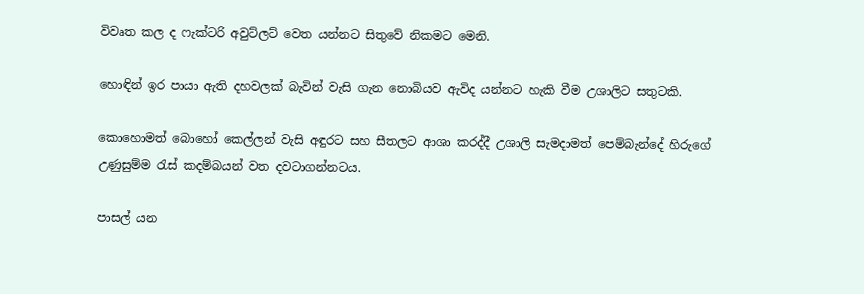විවෘත කල ද ෆැක්ටරි අවුට්ලට් වෙත යන්නට සිතුවේ නිකමට මෙනි.

හොඳින් ඉර පායා ඇති දහවලක් බැවින් වැසි ගැන නොබියව ඇවිද යන්නට හැකි වීම උශාලිට සතුටකි.

කොහොමත් බොහෝ කෙල්ලන් වැසි අඳුරට සහ සීතලට ආශා කරද්දී උශාලි සැමදාමත් පෙම්බැන්දේ හිරුගේ උණුසුම්ම රැස් කදම්බයන් වත දවටාගන්නටය.

පාසල් යන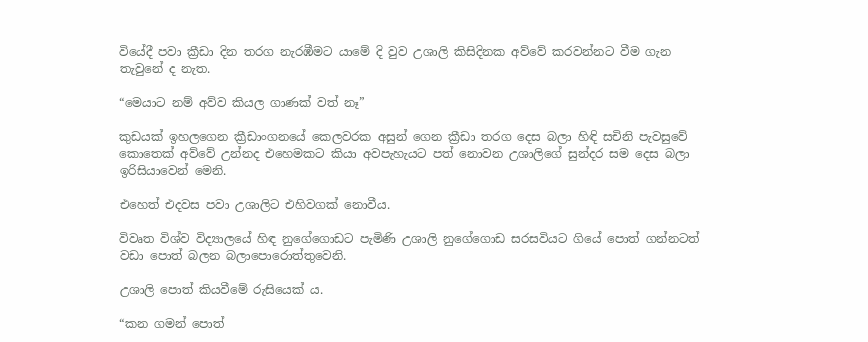වියේදී පවා ක්‍රීඩා දින තරග නැරඹීමට යාමේ දි වුව උශාලි කිසිදිනක අව්වේ කරවන්නට වීම ගැන තැවුනේ ද නැත.

“මෙයාට නම් අව්ව කියල ගාණක් වත් නෑ”

කුඩයක් ඉහලගෙන ක්‍රීඩාංගනයේ කෙලවරක අසුන් ගෙන ක්‍රීඩා තරග දෙස බලා හිඳි සචිනි පැවසුවේ කොතෙක් අව්වේ උන්නද එහෙමකට කියා අවපැහැයට පත් නොවන උශාලිගේ සුන්දර සම දෙස බලා ඉරිසියාවෙන් මෙනි.

එහෙත් එදවස පවා උශාලිට එහිවගක් නොවීය.

විවෘත විශ්ව විද්‍යාලයේ හිඳ නුගේගොඩට පැමිණි උශාලි නුගේගොඩ සරසවියට ගියේ පොත් ගන්නටත් වඩා පොත් බලන බලාපොරොත්තුවෙනි.

උශාලි පොත් කියවීමේ රුසියෙක් ය.

“කන ගමන් පොත්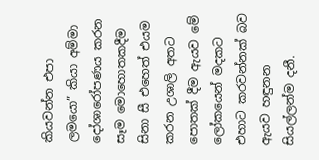කියවන්න එපා ලමයො” කියා අම්මා දෝශාරෝපණය කරන සෑම මොහොතකදීම සිනා සී එහෙත් එයම කරන උශාලි අතට පොතක් දීම ඇයව මේ ලෝකයෙන් මදකට එහාට කරවන්නක් බව ඇයව හඳුනන සියල්ලන්ම දනී.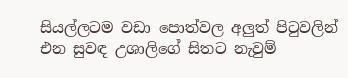සියල්ලටම වඩා පොත්වල අලුත් පිටුවලින් එන සුවඳ උශාලිගේ සිතට නැවුම්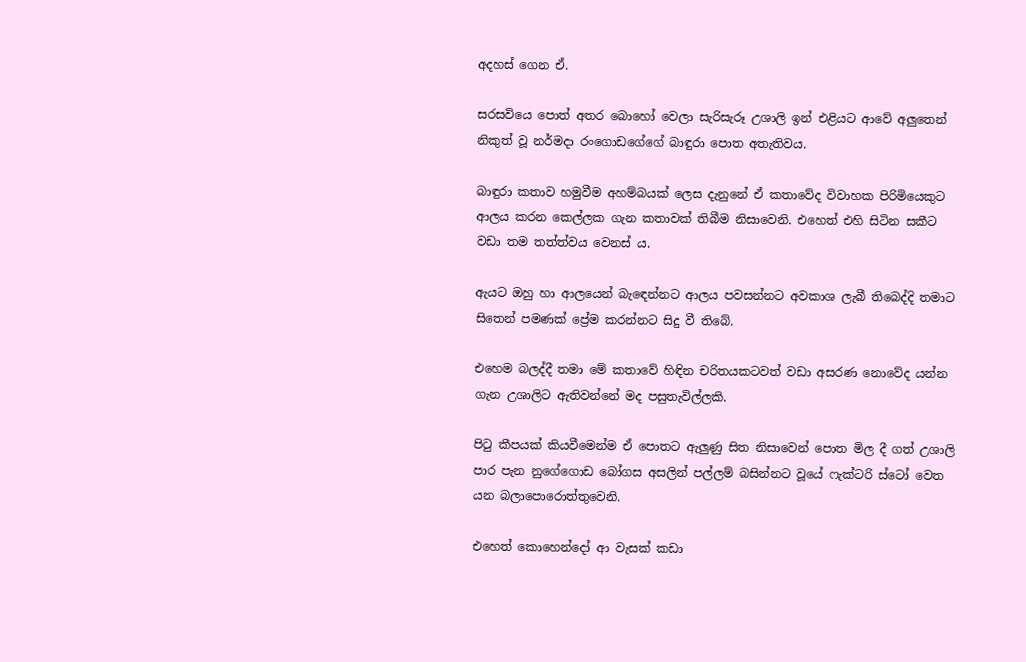අදහස් ගෙන ඒ.

සරසවියෙ පොත් අතර බොහෝ වෙලා සැරිසැරූ උශාලි ඉන් එළියට ආවේ අලුතෙන් නිකුත් වූ නර්මදා රංගොඩගේගේ බාඳුරා පොත අතැතිවය.

බාඳුරා කතාව හමුවීම අහම්බයක් ලෙස දැනුනේ ඒ කතාවේද විවාහක පිරිමියෙකුට ආලය කරන කෙල්ලක ගැන කතාවක් තිබීම නිසාවෙනි. එහෙත් එහි සිටින සකීට වඩා තම තත්ත්වය වෙනස් ය.

ඇයට ඔහු හා ආලයෙන් බැඳෙන්නට ආලය පවසන්නට අවකාශ ලැබී තිබෙද්දි තමාට සිතෙන් පමණක් ප්‍රේම කරන්නට සිදු වී තිබේ.

එහෙම බලද්දී තමා මේ කතාවේ හිඳින චරිතයකටවත් වඩා අසරණ නොවේද යන්න ගැන උශාලිට ඇතිවන්නේ මද පසුතැවිල්ලකි.

පිටු කීපයක් කියවීමෙන්ම ඒ පොතට ඇලුණු සිත නිසාවෙන් පොත මිල දී ගත් උශාලි පාර පැන නුගේගොඩ බෝගස අසලින් පල්ලම් බසින්නට වූයේ ෆැක්ටරි ස්ටෝ වෙත යන බලාපොරොත්තුවෙනි.

එහෙත් කොහෙන්දෝ ආ වැසක් කඩා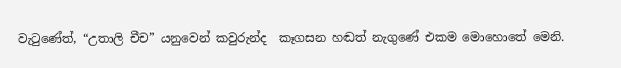වැටුණේත්, “උතාලි චීච” යනුවෙන් කවුරුන්ද  කෑගසන හඬත් නැගුණේ එකම මොහොතේ මෙනි.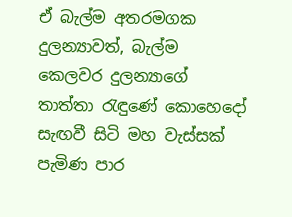ඒ බැල්ම අතරමගක දුලන්‍යාවත්, බැල්ම කෙලවර දුලන්‍යාගේ තාත්තා රැඳුණේ කොහෙදෝ සැඟවී සිටි මහ වැස්සක් පැමිණ පාර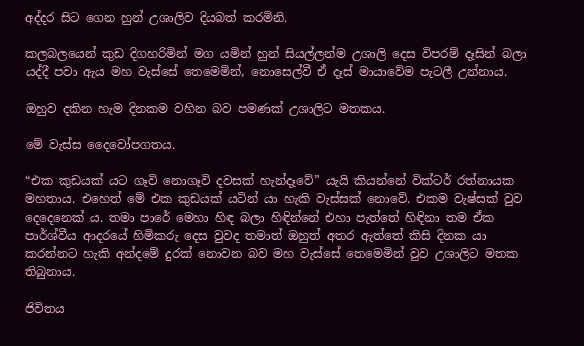අද්දර සිට ගෙන හුන් උශාලිව දියබත් කරමිනි.

කලබලයෙන් කුඩ දිගහරිමින් මග යමින් හුන් සියල්ලන්ම උශාලි දෙස විපරම් දෑසින් බලා යද්දී පවා ඇය මහ වැස්සේ තෙමෙමින්, නොසෙල්වී ඒ දෑස් මායාවේම පැටලී උන්නාය.

ඔහුව දකින හැම දිනකම වහින බව පමණක් උශාලිට මතකය.

මේ වැස්ස දෛවෝපගතය.

“එක කුඩයක් යට ගෑවි නොගෑවි දවසක් හැන්දෑවේ” යැයි කියන්නේ වික්ටර් රත්නායක මහතාය. එහෙත් මේ එක කුඩයක් යටින් යා හැකි වැස්සක් නොවේ. එකම වැෂ්සක් වුව දෙදෙනෙක්‍ ය. තමා පාරේ මෙහා හිඳ බලා හිඳින්නේ එහා පැත්තේ හිඳිනා තම ඒක පාර්ශ්වීය ආදරයේ හිමිකරු දෙස වුවද තමාත් ඔහුත් අතර ඇත්තේ කිසි දිනක යා කරන්නට හැකි අන්දමේ දුරක් නොවන බව මහ වැස්සේ තෙමෙමින් වුව උශාලිට මතක තිබුනාය.

ජිවිතය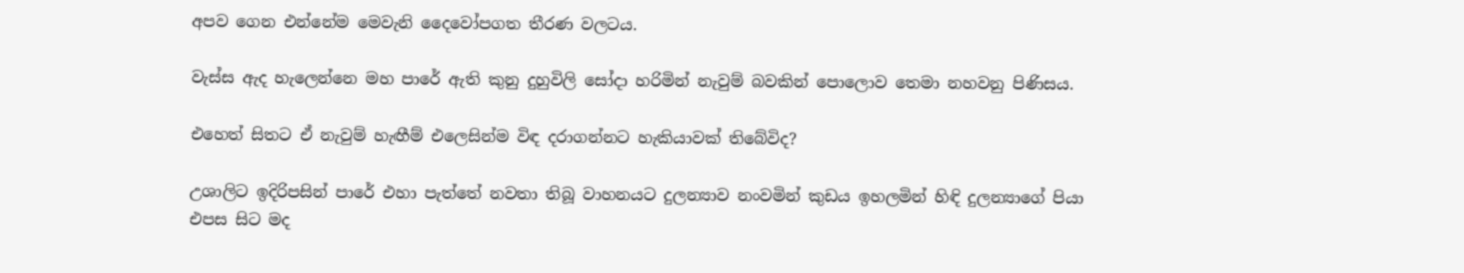අපව ගෙන එන්නේම මෙවැනි දෛවෝපගත තීරණ වලටය.

වැස්ස ඇද හැලෙන්නෙ මහ පාරේ ඇති කුනු දුහුවිලි සෝදා හරිමින් නැවුම් බවකින් පොලොව තෙමා නහවනු පිණිසය.

එහෙත් සිතට ඒ නැවුම් හැඟීම් එලෙසින්ම විඳ දරාගන්නට හැකියාවක් තිබේවිද?

උශාලිට ඉදිරිපසින් පාරේ එහා පැත්තේ නවතා තිබූ වාහනයට දුලන්‍යාව නංවමින් කුඩය ඉහලමින් හිඳි දුලන්‍යාගේ පියා එපස සිට මද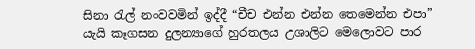සිනා රැල් නංවවමින් ඉද්දී “චීච එන්න එන්න තෙමෙන්න එපා” යැයි කෑගසන දුලන්‍යාගේ හුරතලය උශාලිට මෙලොවට පාර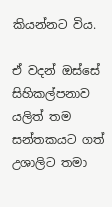කියන්නට විය.

ඒ වදන් ඔස්සේ සිහිකල්පනාව යලිත් තම සන්තකයට ගත් උශාලිට තමා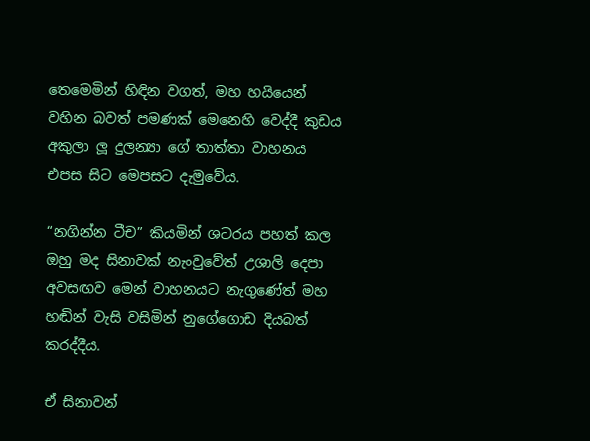තෙමෙමින් හිඳින වගත්, මහ හයියෙන් වහින බවත් පමණක් මෙනෙහි වෙද්දී කුඩය අකුලා ලූ දුලන්‍යා ගේ තාත්තා වාහනය එපස සිට මෙපසට දැමුවේය.

“නගින්න ටීච” කියමින් ශටරය පහත් කල ඔහු මද සිනාවක් නැංවුවේත් උශාලි දෙපා අවසඟව මෙන් වාහනයට නැගුණේත් මහ හඬින් වැසි වසිමින් නුගේගොඩ දියබත් කරද්දීය.

ඒ සිනාවන්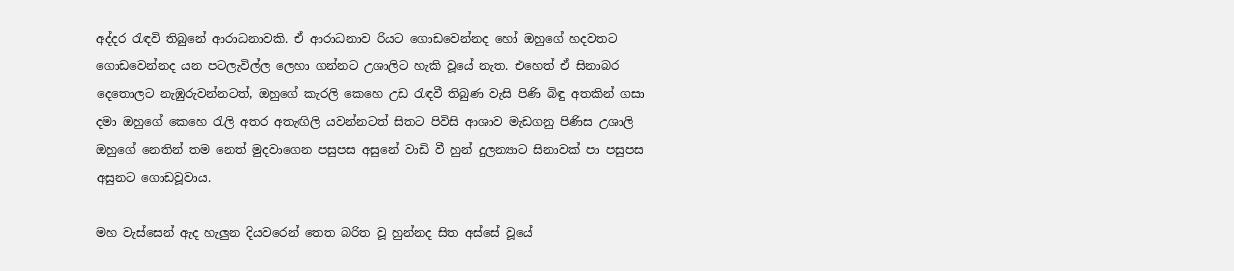අද්දර රැඳවි තිබුනේ ආරාධනාවකි. ඒ ආරාධනාව රියට ගොඩවෙන්නද හෝ ඔහුගේ හදවතට ගොඩවෙන්නද යන පටලැවිල්ල ලෙහා ගන්නට උශාලිට හැකි වූයේ නැත. එහෙත් ඒ සිනාබර දෙතොලට නැඹුරුවන්නටත්, ඔහුගේ කැරලි කෙහෙ උඩ රැඳවී තිබුණ වැසි පිණි බිඳු අතකින් ගසා දමා ඔහුගේ කෙහෙ රැලි අතර අතැඟිලි යවන්නටත් සිතට පිවිසි ආශාව මැඩගනු පිණිස උශාලි ඔහුගේ නෙතින් තම නෙත් මුදවාගෙන පසුපස අසුනේ වාඩි වී හුන් දුලන්‍යාට සිනාවක් පා පසුපස අසුනට ගොඩවූවාය.

මහ වැස්සෙන් ඇද හැලුන දියවරෙන් තෙත බරිත වූ හුන්නද සිත අස්සේ වූයේ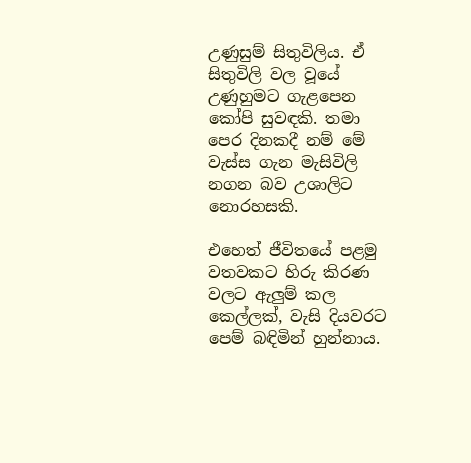උණුසුම් සිතුවිලිය. ඒ සිතුවිලි වල වූයේ උණුහුමට ගැළපෙන කෝපි සුවඳකි. තමා පෙර දිනකදී නම් මේ වැස්ස ගැන මැසිවිලි නගන බව උශාලිට නොරහසකි.

එහෙත් ජීවිතයේ පළමු වතවකට හිරු කිරණ වලට ඇලුම් කල කෙල්ලක්, වැසි දියවරට පෙම් බඳිමින් හුන්නාය.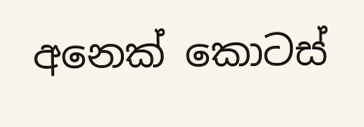අනෙක් කොටස්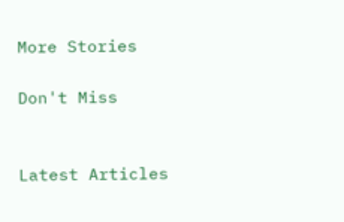More Stories

Don't Miss


Latest Articles